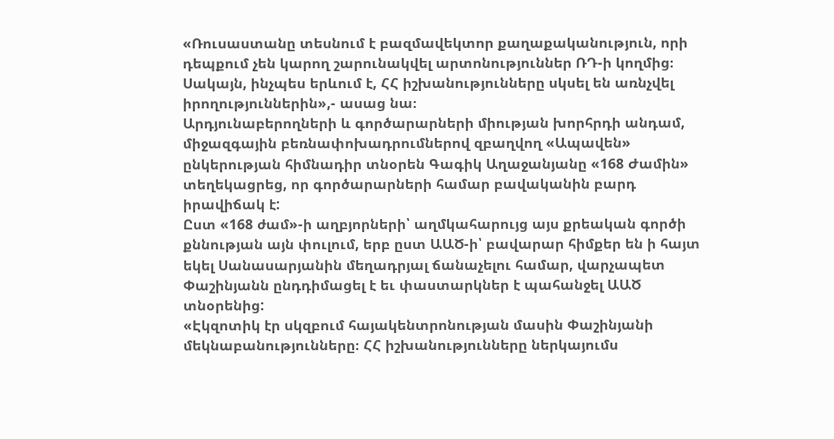«Ռուսաստանը տեսնում է բազմավեկտոր քաղաքականություն, որի դեպքում չեն կարող շարունակվել արտոնություններ ՌԴ-ի կողմից։ Սակայն, ինչպես երևում է, ՀՀ իշխանությունները սկսել են առնչվել իրողություններին»,- ասաց նա։
Արդյունաբերողների և գործարարների միության խորհրդի անդամ, միջազգային բեռնափոխադրումներով զբաղվող «Ապավեն» ընկերության հիմնադիր տնօրեն Գագիկ Աղաջանյանը «168 Ժամին» տեղեկացրեց, որ գործարարների համար բավականին բարդ իրավիճակ է:
Ըստ «168 ժամ»-ի աղբյորների՝ աղմկահարույց այս քրեական գործի քննության այն փուլում, երբ ըստ ԱԱԾ-ի՝ բավարար հիմքեր են ի հայտ եկել Սանասարյանին մեղադրյալ ճանաչելու համար, վարչապետ Փաշինյանն ընդդիմացել է եւ փաստարկներ է պահանջել ԱԱԾ տնօրենից:
«Էկզոտիկ էր սկզբում հայակենտրոնության մասին Փաշինյանի մեկնաբանությունները։ ՀՀ իշխանությունները ներկայումս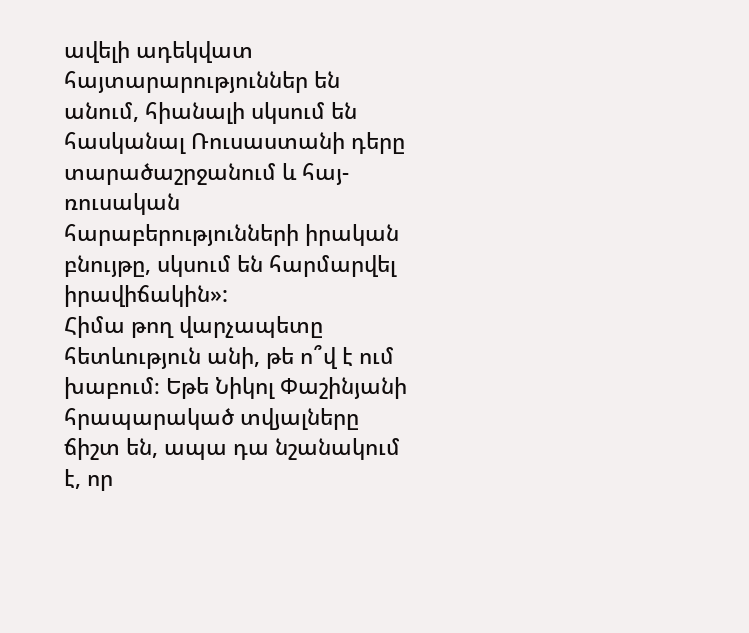ավելի ադեկվատ հայտարարություններ են անում, հիանալի սկսում են հասկանալ Ռուսաստանի դերը տարածաշրջանում և հայ-ռուսական հարաբերությունների իրական բնույթը, սկսում են հարմարվել իրավիճակին»:
Հիմա թող վարչապետը հետևություն անի, թե ո՞վ է ում խաբում։ Եթե Նիկոլ Փաշինյանի հրապարակած տվյալները ճիշտ են, ապա դա նշանակում է, որ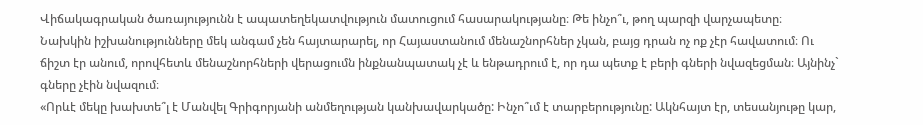Վիճակագրական ծառայությունն է ապատեղեկատվություն մատուցում հասարակությանը։ Թե ինչո՞ւ, թող պարզի վարչապետը։
Նախկին իշխանությունները մեկ անգամ չեն հայտարարել, որ Հայաստանում մենաշնորհներ չկան, բայց դրան ոչ ոք չէր հավատում։ Ու ճիշտ էր անում, որովհետև մենաշնորհների վերացումն ինքնանպատակ չէ և ենթադրում է, որ դա պետք է բերի գների նվազեցման։ Այնինչ` գները չէին նվազում։
«Որևէ մեկը խախտե՞լ է Մանվել Գրիգորյանի անմեղության կանխավարկածը: Ինչո՞ւմ է տարբերությունը: Ակնհայտ էր, տեսանյութը կար,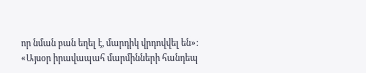որ նման բան եղել է, մարդիկ վրդովվել են»:
«Այսօր իրավապահ մարմինների հանդեպ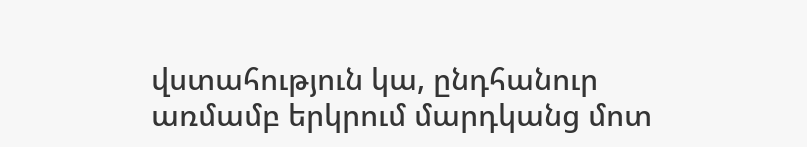վստահություն կա, ընդհանուր առմամբ երկրում մարդկանց մոտ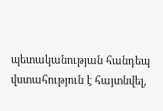պետականության հանդեպ վստահություն է հայտնվել,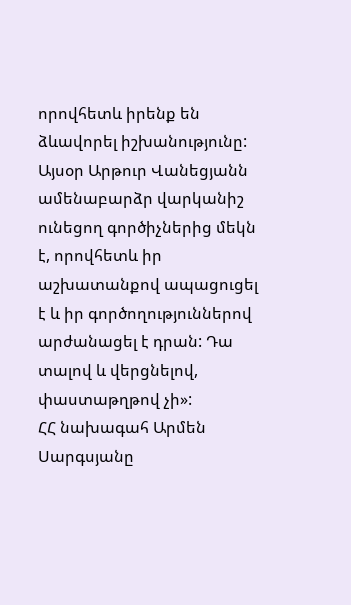որովհետև իրենք են ձևավորել իշխանությունը: Այսօր Արթուր Վանեցյանն ամենաբարձր վարկանիշ ունեցող գործիչներից մեկն է, որովհետև իր աշխատանքով ապացուցել է և իր գործողություններով արժանացել է դրան: Դա տալով և վերցնելով, փաստաթղթով չի»:
ՀՀ նախագահ Արմեն Սարգսյանը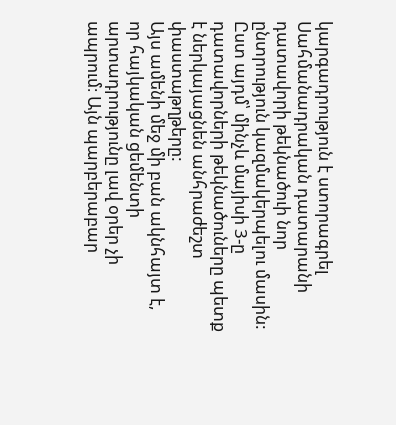կարգադրություն է ստորագրել Սահմանադրական դատարանի դատավորի թեկնածուի նոր ընտրություն կազմակերպելու մասին: Ըստ այդմ՝ մինչև մայիսի 3-ը դատավորների թեկնածուները պետք է ներկայացնեն անհրաժեշտ փաստաթղթերը:
Այս ամենի մեջ մի բան ակնհայտ է, որ հայկական ցեմենտի արտադրությունը լավ օրեր չի ապրում։ Այն պարբերաբար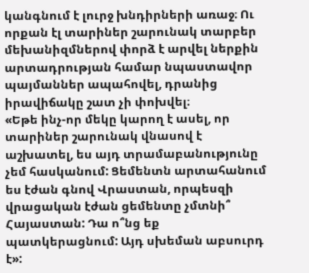կանգնում է լուրջ խնդիրների առաջ։ Ու որքան էլ տարիներ շարունակ տարբեր մեխանիզմներով փորձ է արվել ներքին արտադրության համար նպաստավոր պայմաններ ապահովել, դրանից իրավիճակը շատ չի փոխվել։
«Եթե ինչ-որ մեկը կարող է ասել, որ տարիներ շարունակ վնասով է աշխատել, ես այդ տրամաբանությունը չեմ հասկանում: Ցեմենտն արտահանում ես էժան գնով Վրաստան, որպեսզի վրացական էժան ցեմենտը չմտնի՞ Հայաստան: Դա ո՞նց եք պատկերացնում: Այդ սխեման աբսուրդ է»: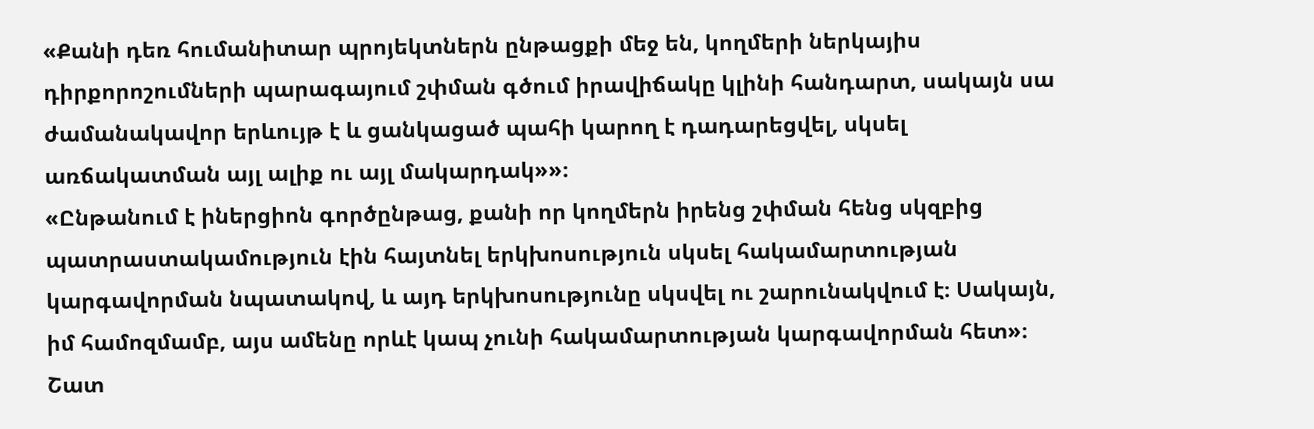«Քանի դեռ հումանիտար պրոյեկտներն ընթացքի մեջ են, կողմերի ներկայիս դիրքորոշումների պարագայում շփման գծում իրավիճակը կլինի հանդարտ, սակայն սա ժամանակավոր երևույթ է և ցանկացած պահի կարող է դադարեցվել, սկսել առճակատման այլ ալիք ու այլ մակարդակ»»։
«Ընթանում է իներցիոն գործընթաց, քանի որ կողմերն իրենց շփման հենց սկզբից պատրաստակամություն էին հայտնել երկխոսություն սկսել հակամարտության կարգավորման նպատակով, և այդ երկխոսությունը սկսվել ու շարունակվում է։ Սակայն, իմ համոզմամբ, այս ամենը որևէ կապ չունի հակամարտության կարգավորման հետ»։
Շատ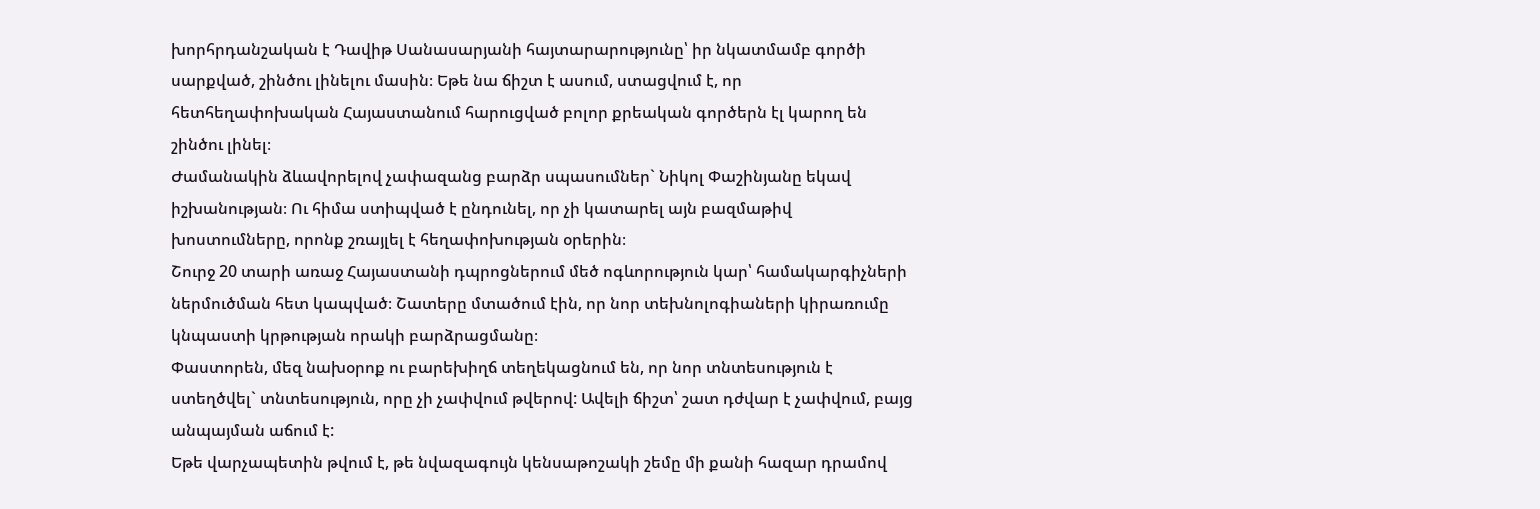խորհրդանշական է Դավիթ Սանասարյանի հայտարարությունը՝ իր նկատմամբ գործի սարքված, շինծու լինելու մասին։ Եթե նա ճիշտ է ասում, ստացվում է, որ հետհեղափոխական Հայաստանում հարուցված բոլոր քրեական գործերն էլ կարող են շինծու լինել։
Ժամանակին ձևավորելով չափազանց բարձր սպասումներ` Նիկոլ Փաշինյանը եկավ իշխանության։ Ու հիմա ստիպված է ընդունել, որ չի կատարել այն բազմաթիվ խոստումները, որոնք շռայլել է հեղափոխության օրերին։
Շուրջ 20 տարի առաջ Հայաստանի դպրոցներում մեծ ոգևորություն կար՝ համակարգիչների ներմուծման հետ կապված։ Շատերը մտածում էին, որ նոր տեխնոլոգիաների կիրառումը կնպաստի կրթության որակի բարձրացմանը։
Փաստորեն, մեզ նախօրոք ու բարեխիղճ տեղեկացնում են, որ նոր տնտեսություն է ստեղծվել` տնտեսություն, որը չի չափվում թվերով: Ավելի ճիշտ՝ շատ դժվար է չափվում, բայց անպայման աճում է:
Եթե վարչապետին թվում է, թե նվազագույն կենսաթոշակի շեմը մի քանի հազար դրամով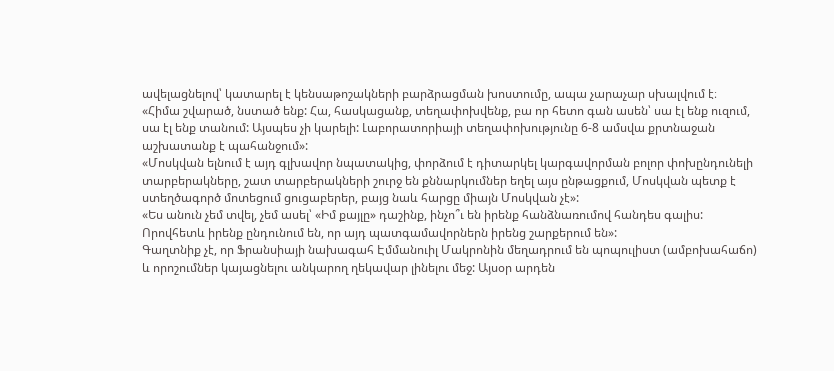ավելացնելով՝ կատարել է կենսաթոշակների բարձրացման խոստումը, ապա չարաչար սխալվում է։
«Հիմա շվարած, նստած ենք: Հա, հասկացանք, տեղափոխվենք, բա որ հետո գան ասեն՝ սա էլ ենք ուզում, սա էլ ենք տանում: Այսպես չի կարելի: Լաբորատորիայի տեղափոխությունը 6-8 ամսվա քրտնաջան աշխատանք է պահանջում»:
«Մոսկվան ելնում է այդ գլխավոր նպատակից, փորձում է դիտարկել կարգավորման բոլոր փոխընդունելի տարբերակները, շատ տարբերակների շուրջ են քննարկումներ եղել այս ընթացքում, Մոսկվան պետք է ստեղծագործ մոտեցում ցուցաբերեր, բայց նաև հարցը միայն Մոսկվան չէ»:
«Ես անուն չեմ տվել, չեմ ասել՝ «Իմ քայլը» դաշինք, ինչո՞ւ են իրենք հանձնառումով հանդես գալիս: Որովհետև իրենք ընդունում են, որ այդ պատգամավորներն իրենց շարքերում են»:
Գաղտնիք չէ, որ Ֆրանսիայի նախագահ Էմմանուիլ Մակրոնին մեղադրում են պոպուլիստ (ամբոխահաճո) և որոշումներ կայացնելու անկարող ղեկավար լինելու մեջ: Այսօր արդեն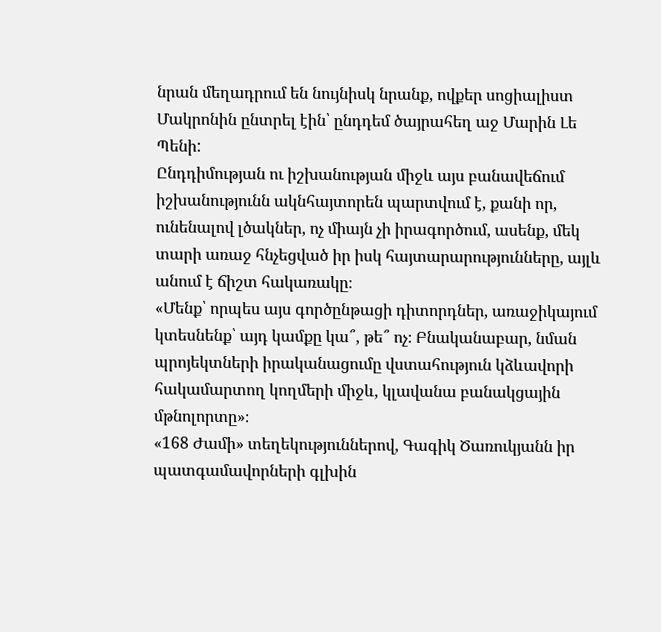նրան մեղադրում են նույնիսկ նրանք, ովքեր սոցիալիստ Մակրոնին ընտրել էին՝ ընդդեմ ծայրահեղ աջ Մարին Լե Պենի:
Ընդդիմության ու իշխանության միջև այս բանավեճում իշխանությունն ակնհայտորեն պարտվում է, քանի որ, ունենալով լծակներ, ոչ միայն չի իրագործում, ասենք, մեկ տարի առաջ հնչեցված իր իսկ հայտարարությունները, այլև անում է ճիշտ հակառակը։
«Մենք՝ որպես այս գործընթացի դիտորդներ, առաջիկայում կտեսնենք՝ այդ կամքը կա՞, թե՞ ոչ։ Բնականաբար, նման պրոյեկտների իրականացումը վստահություն կձևավորի հակամարտող կողմերի միջև, կլավանա բանակցային մթնոլորտը»։
«168 Ժամի» տեղեկություններով, Գագիկ Ծառուկյանն իր պատգամավորների գլխին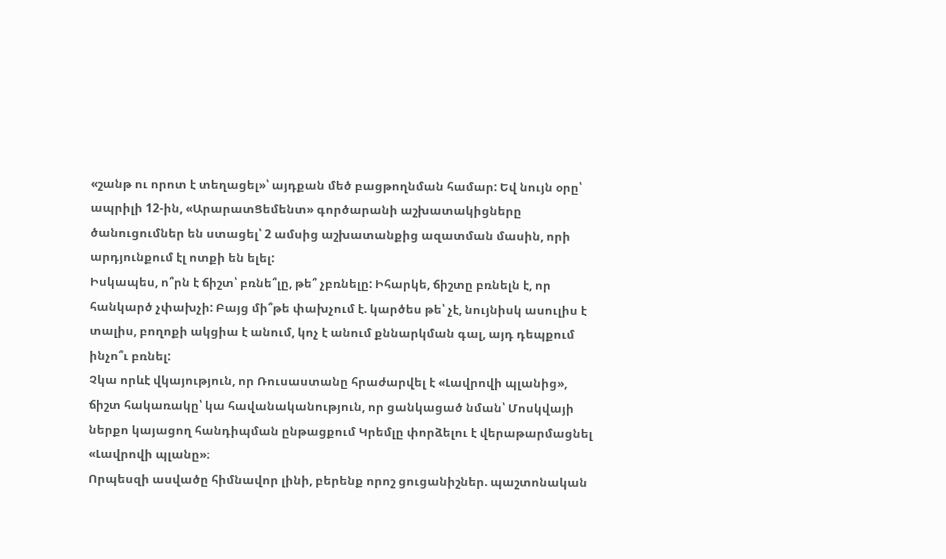«շանթ ու որոտ է տեղացել»՝ այդքան մեծ բացթողնման համար: Եվ նույն օրը՝ ապրիլի 12-ին, «ԱրարատՑեմենտ» գործարանի աշխատակիցները ծանուցումներ են ստացել՝ 2 ամսից աշխատանքից ազատման մասին, որի արդյունքում էլ ոտքի են ելել:
Իսկապես, ո՞րն է ճիշտ՝ բռնե՞լը, թե՞ չբռնելը: Իհարկե, ճիշտը բռնելն է, որ հանկարծ չփախչի: Բայց մի՞թե փախչում է. կարծես թե՝ չէ, նույնիսկ ասուլիս է տալիս, բողոքի ակցիա է անում, կոչ է անում քննարկման գալ, այդ դեպքում ինչո՞ւ բռնել:
Չկա որևէ վկայություն, որ Ռուսաստանը հրաժարվել է «Լավրովի պլանից», ճիշտ հակառակը՝ կա հավանականություն, որ ցանկացած նման՝ Մոսկվայի ներքո կայացող հանդիպման ընթացքում Կրեմլը փորձելու է վերաթարմացնել «Լավրովի պլանը»։
Որպեսզի ասվածը հիմնավոր լինի, բերենք որոշ ցուցանիշներ. պաշտոնական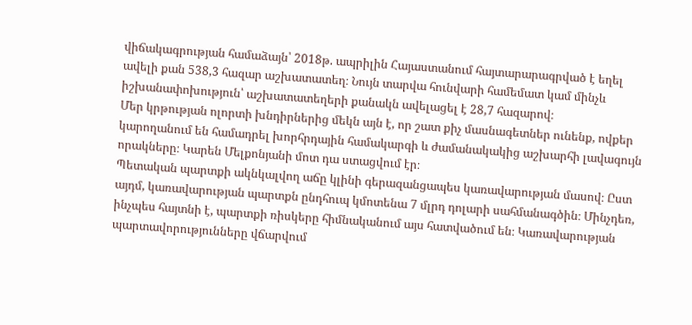վիճակագրության համաձայն՝ 2018թ. ապրիլին Հայաստանում հայտարարագրված է եղել ավելի քան 538,3 հազար աշխատատեղ։ Նույն տարվա հունվարի համեմատ կամ մինչև իշխանափոխություն՝ աշխատատեղերի քանակն ավելացել է 28,7 հազարով։
Մեր կրթության ոլորտի խնդիրներից մեկն այն է, որ շատ քիչ մասնագետներ ունենք, ովքեր կարողանում են համադրել խորհրդային համակարգի և ժամանակակից աշխարհի լավագույն որակները։ Կարեն Մելքոնյանի մոտ դա ստացվում էր։
Պետական պարտքի ակնկալվող աճը կլինի գերազանցապես կառավարության մասով։ Ըստ այդմ, կառավարության պարտքն ընդհուպ կմոտենա 7 մլրդ դոլարի սահմանագծին։ Մինչդեռ, ինչպես հայտնի է, պարտքի ռիսկերը հիմնականում այս հատվածում են։ Կառավարության պարտավորությունները վճարվում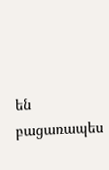են բացառապես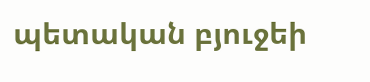պետական բյուջեի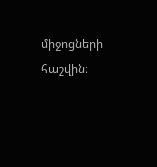միջոցների հաշվին։